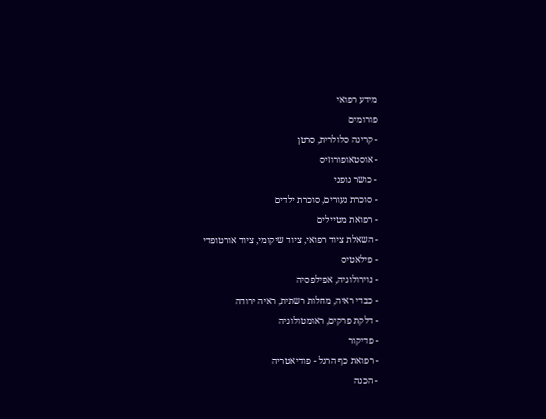מידע רפואי
פורומים
- קרינה סלולרית, סרטן
- אוסטאופורוזיס
- כושר גופני
- סוכרת נעורים, סוכרת ילדים
- רפואת מטיילים
- השאלת ציוד רפואי, ציוד שיקומי, ציוד אורטופדי
- פילאטיס
- נוירולוגיה, אפילפסיה
- כבדי ראיה, מחלות רשתית, ראיה ירודה
- דלקת פרקים, ראומטולוגיה
- פדיקור
- רפואת כף הרגל - פודיאטריה
- הכנה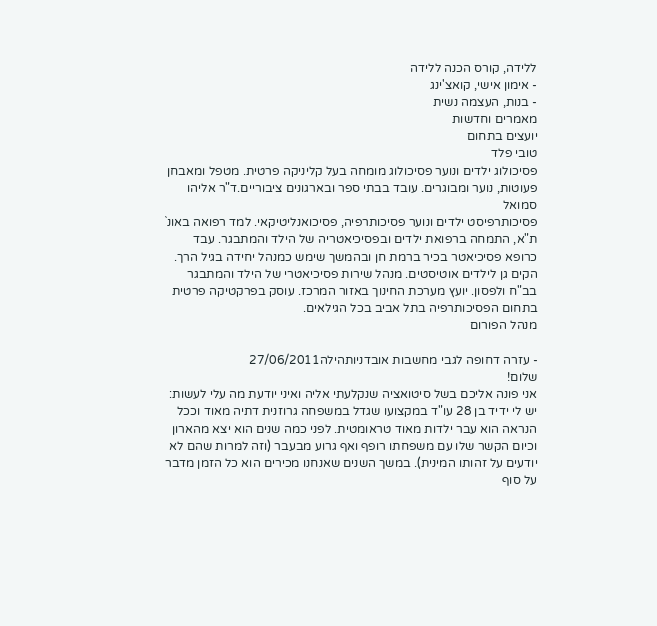ללידה, קורס הכנה ללידה
- אימון אישי, קואצ'ינג
- בנות, העצמה נשית
מאמרים וחדשות
יועצים בתחום
טובי פלד
פסיכולוג ילדים ונוער פסיכולוג מומחה בעל קליניקה פרטית. מטפל ומאבחן פעוטות, נוער ומבוגרים. עובד בבתי ספר ובארגונים ציבוריים.ד"ר אליהו סמואל
פסיכותרפיסט ילדים ונוער פסיכותרפיה, פסיכואנליטיקאי. למד רפואה באונ` ת"א, התמחה ברפואת ילדים ובפסיכיאטריה של הילד והמתבגר. עבד כרופא פסיכיאטר בכיר ברמת חן ובהמשך שימש כמנהל יחידה בגיל הרך. הקים גן לילדים אוטיסטים. מנהל שירות פסיכיאטרי של הילד והמתבגר בב"ח ולפסון. יועץ מערכת החינוך באזור המרכז. עוסק בפרקטיקה פרטית בתחום הפסיכותרפיה בתל אביב בכל הגילאים.
מנהל הפורום

- עזרה דחופה לגבי מחשבות אובדניותהילה27/06/2011
שלום!
אני פונה אליכם בשל סיטואציה שנקלעתי אליה ואיני יודעת מה עלי לעשות: יש לי ידיד בן 28 עו"ד במקצועו שגדל במשפחה גרוזנית דתיה מאוד וככל הנראה הוא עבר ילדות מאוד טראומטית. לפני כמה שנים הוא יצא מהארון וכיום הקשר שלו עם משפחתו רופף ואף גרוע מבעבר (וזה למרות שהם לא יודעים על זהותו המינית). במשך השנים שאנחנו מכירים הוא כל הזמן מדבר על סוף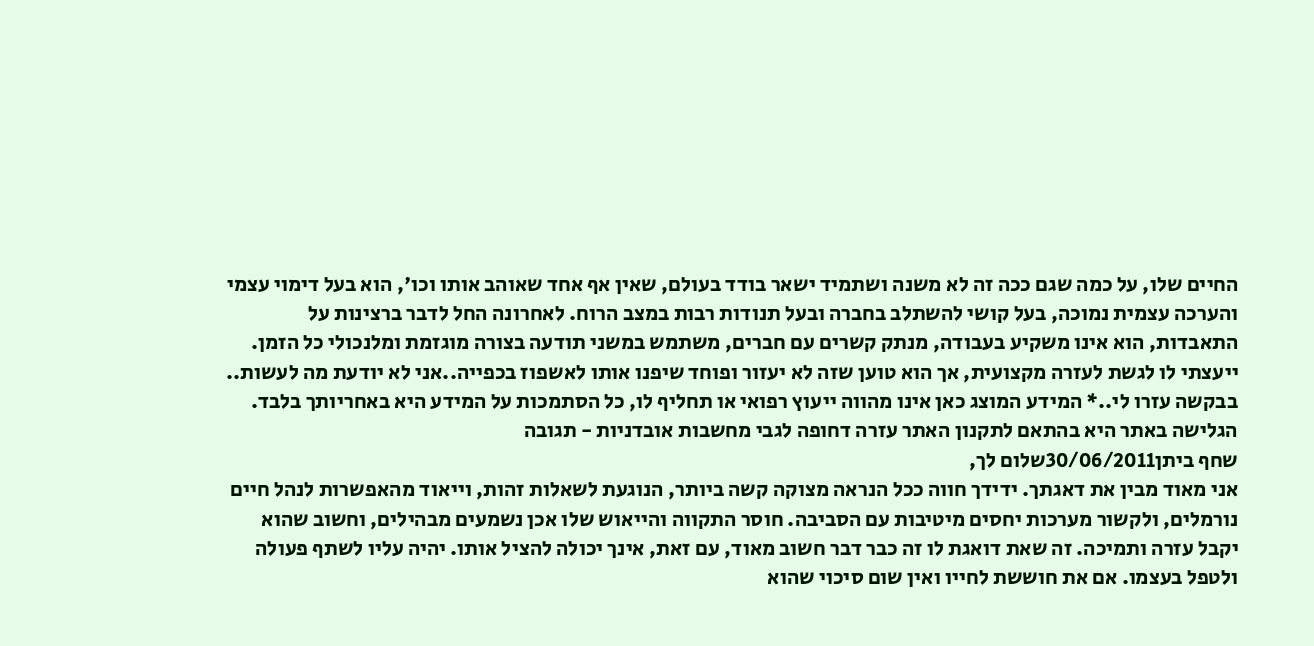החיים שלו, על כמה שגם ככה זה לא משנה ושתמיד ישאר בודד בעולם, שאין אף אחד שאוהב אותו וכו', הוא בעל דימוי עצמי והערכה עצמית נמוכה, בעל קושי להשתלב בחברה ובעל תנודות רבות במצב הרוח. לאחרונה החל לדבר ברצינות על התאבדות, הוא אינו משקיע בעבודה, מנתק קשרים עם חברים, משתמש במשני תודעה בצורה מוגזמת ומלנכולי כל הזמן. ייעצתי לו לגשת לעזרה מקצועית, אך הוא טוען שזה לא יעזור ופוחד שיפנו אותו לאשפוז בכפייה..אני לא יודעת מה לעשות.. בבקשה עזרו לי..* המידע המוצג כאן אינו מהווה ייעוץ רפואי או תחליף לו, כל הסתמכות על המידע היא באחריותך בלבד. הגלישה באתר היא בהתאם לתקנון האתר עזרה דחופה לגבי מחשבות אובדניות - תגובה
שחף ביתן30/06/2011שלום לך,
אני מאוד מבין את דאגתך. ידידך חווה ככל הנראה מצוקה קשה ביותר, הנוגעת לשאלות זהות, וייאוד מהאפשרות לנהל חיים נורמלים, ולקשור מערכות יחסים מיטיבות עם הסביבה. חוסר התקווה והייאוש שלו אכן נשמעים מבהילים, וחשוב שהוא יקבל עזרה ותמיכה. זה שאת דואגת לו זה כבר דבר חשוב מאוד, עם זאת, אינך יכולה להציל אותו. יהיה עליו לשתף פעולה ולטפל בעצמו. אם את חוששת לחייו ואין שום סיכוי שהוא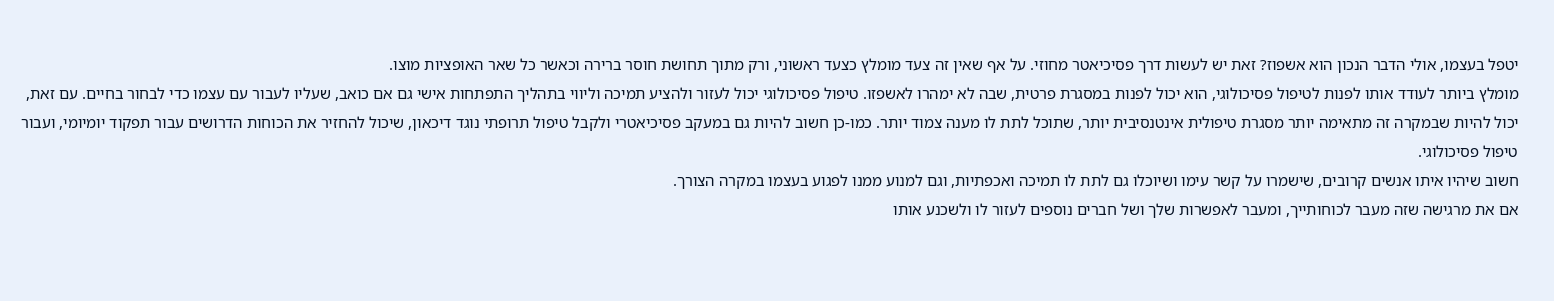יטפל בעצמו, אולי הדבר הנכון הוא אשפוז? זאת יש לעשות דרך פסיכיאטר מחוזי. על אף שאין זה צעד מומלץ כצעד ראשוני, ורק מתוך תחושת חוסר ברירה וכאשר כל שאר האופציות מוצו.
מומלץ ביותר לעודד אותו לפנות לטיפול פסיכולוגי, הוא יכול לפנות במסגרת פרטית, שבה לא ימהרו לאשפזו. טיפול פסיכולוגי יכול לעזור ולהציע תמיכה וליווי בתהליך התפתחות אישי גם אם כואב, שעליו לעבור עם עצמו כדי לבחור בחיים. עם זאת, יכול להיות שבמקרה זה מתאימה יותר מסגרת טיפולית אינטנסיבית יותר, שתוכל לתת לו מענה צמוד יותר. כמו-כן חשוב להיות גם במעקב פסיכיאטרי ולקבל טיפול תרופתי נוגד דיכאון, שיכול להחזיר את הכוחות הדרושים עבור תפקוד יומיומי, ועבור טיפול פסיכולוגי.
חשוב שיהיו איתו אנשים קרובים, שישמרו על קשר עימו ושיוכלו גם לתת לו תמיכה ואכפתיות, וגם למנוע ממנו לפגוע בעצמו במקרה הצורך.
אם את מרגישה שזה מעבר לכוחותייך, ומעבר לאפשרות שלך ושל חברים נוספים לעזור לו ולשכנע אותו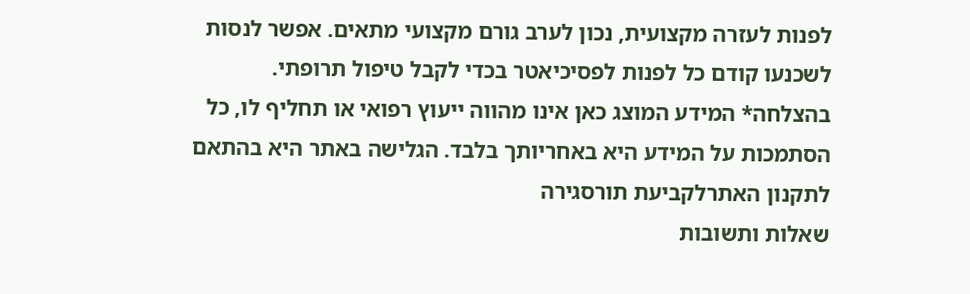לפנות לעזרה מקצועית, נכון לערב גורם מקצועי מתאים. אפשר לנסות לשכנעו קודם כל לפנות לפסיכיאטר בכדי לקבל טיפול תרופתי.
בהצלחה* המידע המוצג כאן אינו מהווה ייעוץ רפואי או תחליף לו, כל הסתמכות על המידע היא באחריותך בלבד. הגלישה באתר היא בהתאם לתקנון האתרלקביעת תורסגירה
שאלות ותשובות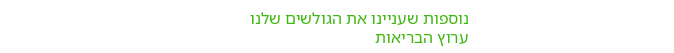נוספות שעניינו את הגולשים שלנו
ערוץ הבריאות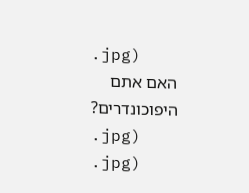.jpg)
האם אתם היפוכונדרים?
.jpg)
.jpg)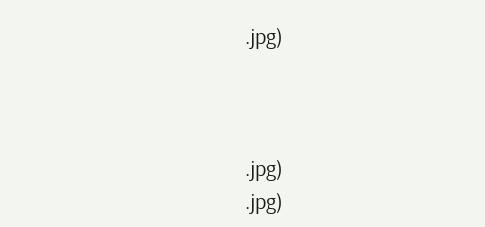.jpg)



.jpg)
.jpg)